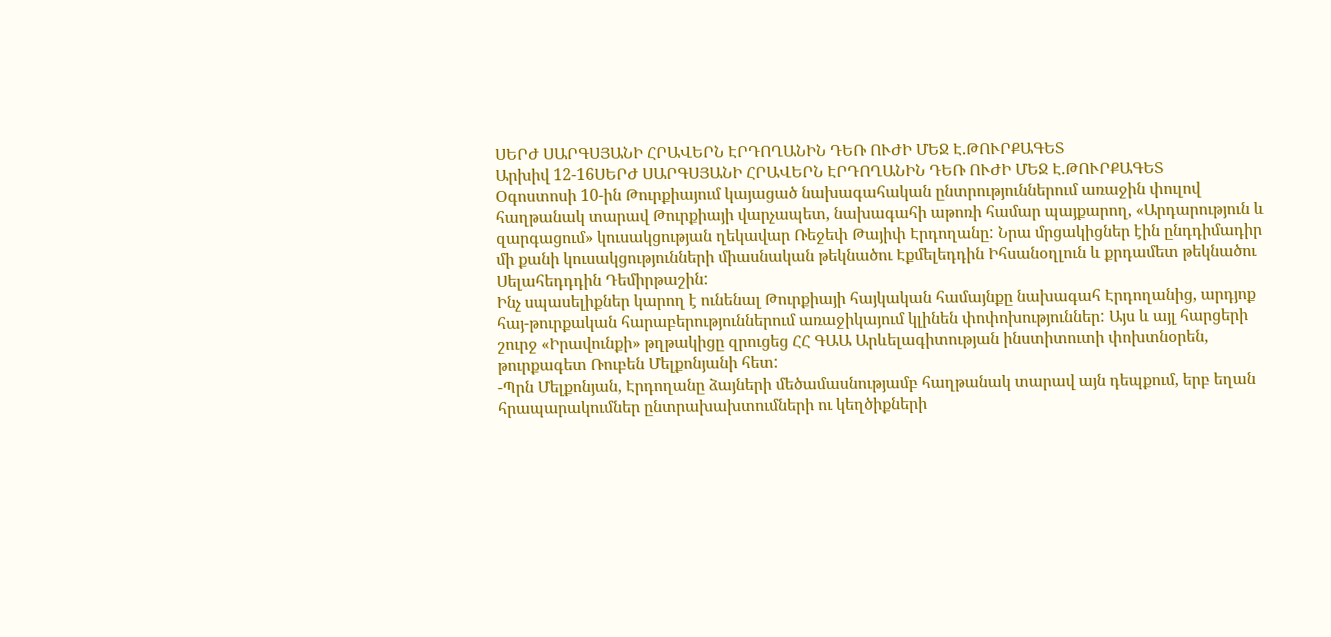ՍԵՐԺ ՍԱՐԳՍՅԱՆԻ ՀՐԱՎԵՐՆ ԷՐԴՈՂԱՆԻՆ ԴԵՌ ՈՒԺԻ ՄԵՋ Է.ԹՈՒՐՔԱԳԵՏ
Արխիվ 12-16ՍԵՐԺ ՍԱՐԳՍՅԱՆԻ ՀՐԱՎԵՐՆ ԷՐԴՈՂԱՆԻՆ ԴԵՌ ՈՒԺԻ ՄԵՋ Է.ԹՈՒՐՔԱԳԵՏ
Օգոստոսի 10-ին Թուրքիայում կայացած նախագահական ընտրություններում առաջին փուլով հաղթանակ տարավ Թուրքիայի վարչապետ, նախագահի աթոռի համար պայքարող, «Արդարություն և զարգացում» կուսակցության ղեկավար Ռեջեփ Թայիփ Էրդողանը: Նրա մրցակիցներ էին ընդդիմադիր մի քանի կուսակցությունների միասնական թեկնածու Էքմելեդդին Իհսանօղլուն և քրդամետ թեկնածու Սելահեդդդին Դեմիրթաշին:
Ինչ սպասելիքներ կարող է ունենալ Թուրքիայի հայկական համայնքը նախագահ Էրդողանից, արդյոք հայ-թուրքական հարաբերություններում առաջիկայում կլինեն փոփոխություններ: Այս և այլ հարցերի շուրջ «Իրավունքի» թղթակիցը զրուցեց ՀՀ ԳԱԱ Արևելագիտության ինստիտուտի փոխտնօրեն, թուրքագետ Ռուբեն Մելքոնյանի հետ:
-Պրն Մելքոնյան, Էրդողանը ձայների մեծամասնությամբ հաղթանակ տարավ այն դեպքում, երբ եղան հրապարակումներ ընտրախախտումների ու կեղծիքների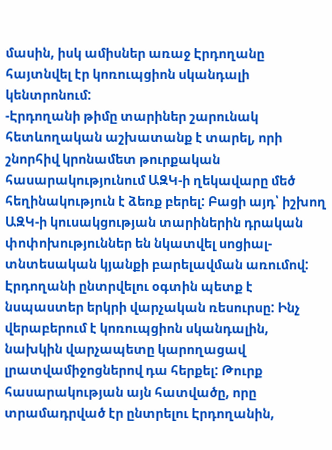մասին, իսկ ամիսներ առաջ Էրդողանը հայտնվել էր կոռուպցիոն սկանդալի կենտրոնում:
-Էրդողանի թիմը տարիներ շարունակ հետևողական աշխատանք է տարել, որի շնորհիվ կրոնամետ թուրքական հասարակությունում ԱԶԿ-ի ղեկավարը մեծ հեղինակություն է ձեռք բերել: Բացի այդ՝ իշխող ԱԶԿ-ի կուսակցության տարիներին դրական փոփոխություններ են նկատվել սոցիալ-տնտեսական կյանքի բարելավման առումով: Էրդողանի ընտրվելու օգտին պետք է նսպաստեր երկրի վարչական ռեսուրսը: Ինչ վերաբերում է կոռուպցիոն սկանդալին, նախկին վարչապետը կարողացավ լրատվամիջոցներով դա հերքել: Թուրք հասարակության այն հատվածը, որը տրամադրված էր ընտրելու Էրդողանին,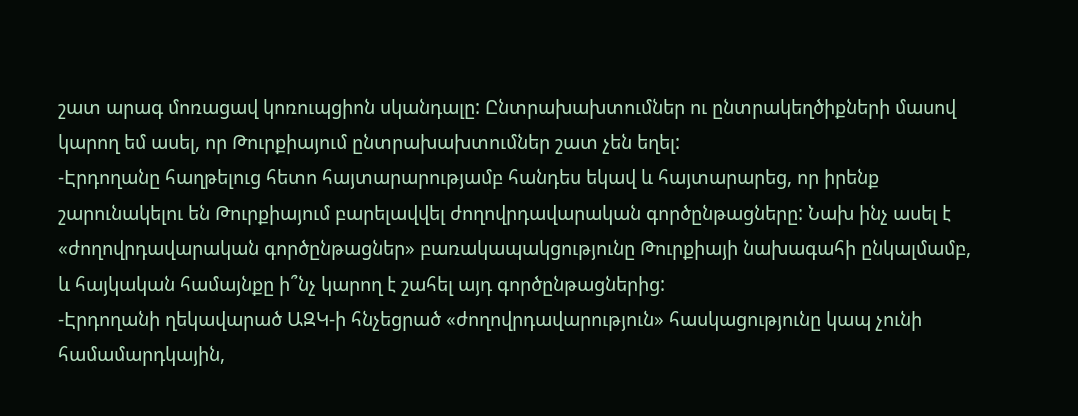շատ արագ մոռացավ կոռուպցիոն սկանդալը: Ընտրախախտումներ ու ընտրակեղծիքների մասով կարող եմ ասել, որ Թուրքիայում ընտրախախտումներ շատ չեն եղել:
-Էրդողանը հաղթելուց հետո հայտարարությամբ հանդես եկավ և հայտարարեց, որ իրենք շարունակելու են Թուրքիայում բարելավվել ժողովրդավարական գործընթացները: Նախ ինչ ասել է «ժողովրդավարական գործընթացներ» բառակապակցությունը Թուրքիայի նախագահի ընկալմամբ, և հայկական համայնքը ի՞նչ կարող է շահել այդ գործընթացներից:
-Էրդողանի ղեկավարած ԱԶԿ-ի հնչեցրած «ժողովրդավարություն» հասկացությունը կապ չունի համամարդկային,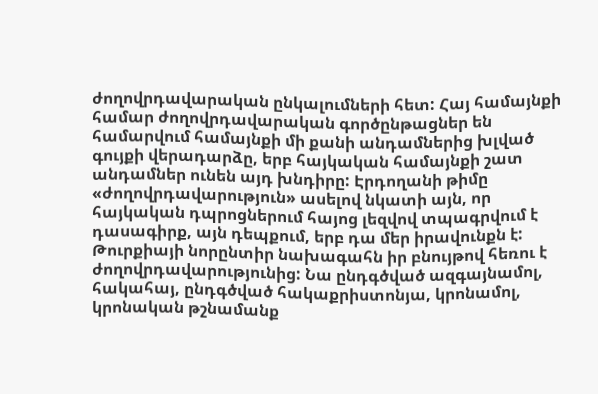ժողովրդավարական ընկալումների հետ: Հայ համայնքի համար ժողովրդավարական գործընթացներ են համարվում համայնքի մի քանի անդամներից խլված գույքի վերադարձը, երբ հայկական համայնքի շատ անդամներ ունեն այդ խնդիրը: Էրդողանի թիմը «ժողովրդավարություն» ասելով նկատի այն, որ հայկական դպրոցներում հայոց լեզվով տպագրվում է դասագիրք, այն դեպքում, երբ դա մեր իրավունքն է: Թուրքիայի նորընտիր նախագահն իր բնույթով հեռու է ժողովրդավարությունից: Նա ընդգծված ազգայնամոլ, հակահայ, ընդգծված հակաքրիստոնյա, կրոնամոլ, կրոնական թշնամանք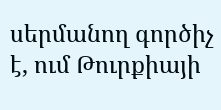սերմանող գործիչ է, ում Թուրքիայի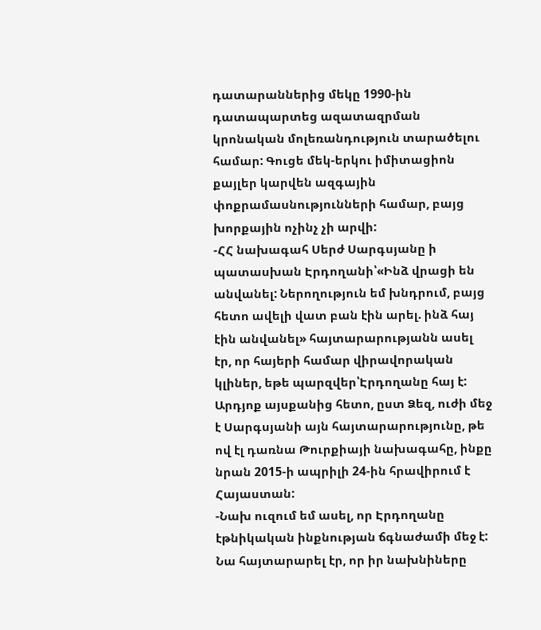դատարաններից մեկը 1990-ին դատապարտեց ազատազրման կրոնական մոլեռանդություն տարածելու համար: Գուցե մեկ-երկու իմիտացիոն քայլեր կարվեն ազգային փոքրամասնությունների համար, բայց խորքային ոչինչ չի արվի:
-ՀՀ նախագահ Սերժ Սարգսյանը ի պատասխան Էրդողանի՝«Ինձ վրացի են անվանել: Ներողություն եմ խնդրում, բայց հետո ավելի վատ բան էին արել. ինձ հայ էին անվանել» հայտարարությանն ասել էր, որ հայերի համար վիրավորական կլիներ, եթե պարզվեր՝Էրդողանը հայ է: Արդյոք այսքանից հետո, ըստ Ձեզ, ուժի մեջ է Սարգսյանի այն հայտարարությունը, թե ով էլ դառնա Թուրքիայի նախագահը, ինքը նրան 2015-ի ապրիլի 24-ին հրավիրում է Հայաստան:
-Նախ ուզում եմ ասել, որ Էրդողանը էթնիկական ինքնության ճգնաժամի մեջ է: Նա հայտարարել էր, որ իր նախնիները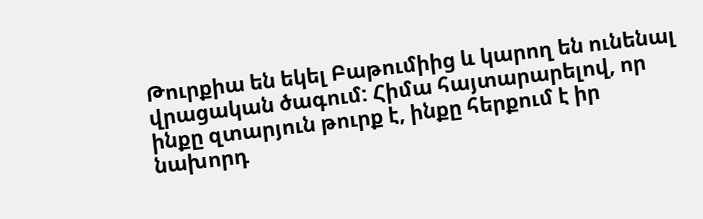Թուրքիա են եկել Բաթումիից և կարող են ունենալ վրացական ծագում: Հիմա հայտարարելով, որ ինքը զտարյուն թուրք է, ինքը հերքում է իր նախորդ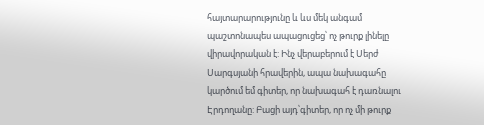հայտարարությունը և ևս մեկ անգամ պաշտոնապես ապացուցեց՝ ոչ թուրք լինելը վիրավորական է: Ինչ վերաբերում է Սերժ Սարգսյանի հրավերին, ապա նախագահը կարծում եմ գիտեր, որ նախագահ է դառնալու Էրդողանը: Բացի այդ՝գիտեր, որ ոչ մի թուրք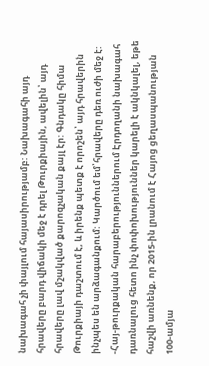նախագահ չի փայլում հայասիրությամբ: Նախագահի այդ հրավերը բարդ վիճակի մեջ է դրել Թուրքիային, ավելին՝ այդ հրավերը լավ մշակված քարոզչական քայլ էր: Գնդակը հիմա Թուրքիայի դաշտում է, և իրենք պետք է որոշեն՝ այդ հրավերին ինչպես են արձագանքում: Կարծում եմ՝հրավերը դեռ ուժի մեջ է:
-Հայ-թուրքական հարաբերություններում Էրդողանի նախագահ դառնալուց հետո ինչ փոփոխություններ կարելի է ակնկալել, եթե հաշվի առնենք, որ 2015-ին լրանում է Հայոց ցեղասպանության 100-ամյա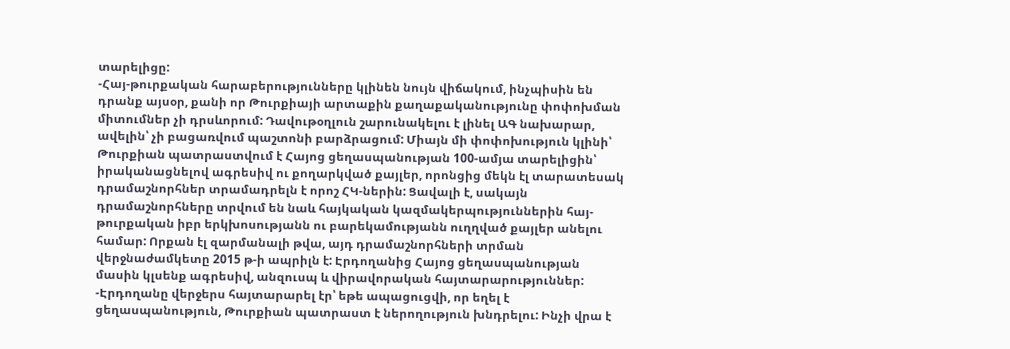տարելիցը:
-Հայ-թուրքական հարաբերությունները կլինեն նույն վիճակում, ինչպիսին են դրանք այսօր, քանի որ Թուրքիայի արտաքին քաղաքականությունը փոփոխման միտումներ չի դրսևորում: Դավութօղլուն շարունակելու է լինել ԱԳ նախարար, ավելին՝ չի բացառվում պաշտոնի բարձրացում: Միայն մի փոփոխություն կլինի՝ Թուրքիան պատրաստվում է Հայոց ցեղասպանության 100-ամյա տարելիցին՝ իրականացնելով ագրեսիվ ու քողարկված քայլեր, որոնցից մեկն էլ տարատեսակ դրամաշնորհներ տրամադրելն է որոշ ՀԿ-ներին: Ցավալի է, սակայն դրամաշնորհները տրվում են նաև հայկական կազմակերպություններին հայ-թուրքական իբր երկխոսությանն ու բարեկամությանն ուղղված քայլեր անելու համար: Որքան էլ զարմանալի թվա, այդ դրամաշնորհների տրման վերջնաժամկետը 2015 թ-ի ապրիլն է: Էրդողանից Հայոց ցեղասպանության մասին կլսենք ագրեսիվ, անզուսպ և վիրավորական հայտարարություններ:
-Էրդողանը վերջերս հայտարարել էր՝ եթե ապացուցվի, որ եղել է ցեղասպանություն, Թուրքիան պատրաստ է ներողություն խնդրելու: Ինչի վրա է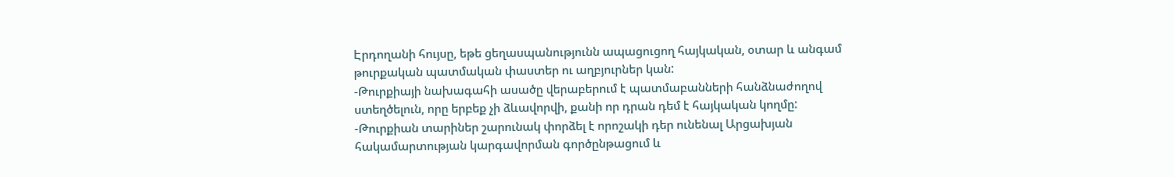Էրդողանի հույսը, եթե ցեղասպանությունն ապացուցող հայկական, օտար և անգամ թուրքական պատմական փաստեր ու աղբյուրներ կան:
-Թուրքիայի նախագահի ասածը վերաբերում է պատմաբանների հանձնաժողով ստեղծելուն, որը երբեք չի ձևավորվի, քանի որ դրան դեմ է հայկական կողմը:
-Թուրքիան տարիներ շարունակ փորձել է որոշակի դեր ունենալ Արցախյան հակամարտության կարգավորման գործընթացում և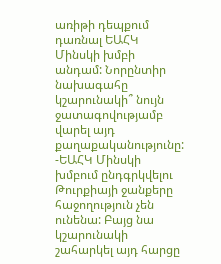առիթի դեպքում դառնալ ԵԱՀԿ Մինսկի խմբի անդամ: Նորընտիր նախագահը կշարունակի՞ նույն ջատագովությամբ վարել այդ քաղաքականությունը:
-ԵԱՀԿ Մինսկի խմբում ընդգրկվելու Թուրքիայի ջանքերը հաջողություն չեն ունենա: Բայց նա կշարունակի շահարկել այդ հարցը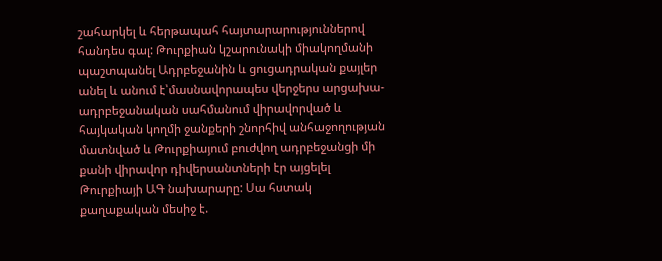շահարկել և հերթապահ հայտարարություններով հանդես գալ: Թուրքիան կշարունակի միակողմանի պաշտպանել Ադրբեջանին և ցուցադրական քայլեր անել և անում է՝մասնավորապես վերջերս արցախա-ադրբեջանական սահմանում վիրավորված և հայկական կողմի ջանքերի շնորհիվ անհաջողության մատնված և Թուրքիայում բուժվող ադրբեջանցի մի քանի վիրավոր դիվերսանտների էր այցելել Թուրքիայի ԱԳ նախարարը: Սա հստակ քաղաքական մեսիջ է.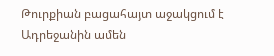Թուրքիան բացահայտ աջակցում է Ադրեջանին ամեն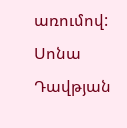առումով:
Սոնա Դավթյան